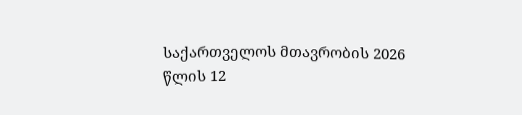საქართველოს მთავრობის 2026 წლის 12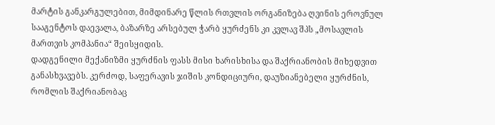მარტის განკარგულებით, მიმდინარე წლის რთვლის ორგანიზება ღვინის ეროვნულ სააგენტოს დაევალა, ბაზარზე არსებულ ჭარბ ყურძენს კი კვლავ შპს „მოსავლის მართვის კომპანია“ შეისყიდის.
დადგენილი მექანიზმი ყურძნის ფასს მისი ხარისხისა და შაქრიანობის მიხედვით განასხვავებს. კერძოდ, საფერავის ჯიშის კონდიციური, დაუზიანებელი ყურძნის, რომლის შაქრიანობაც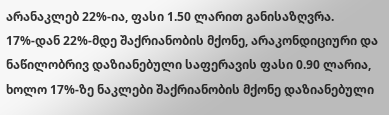არანაკლებ 22%-ია, ფასი 1.50 ლარით განისაზღვრა. 17%-დან 22%-მდე შაქრიანობის მქონე, არაკონდიციური და ნაწილობრივ დაზიანებული საფერავის ფასი 0.90 ლარია, ხოლო 17%-ზე ნაკლები შაქრიანობის მქონე დაზიანებული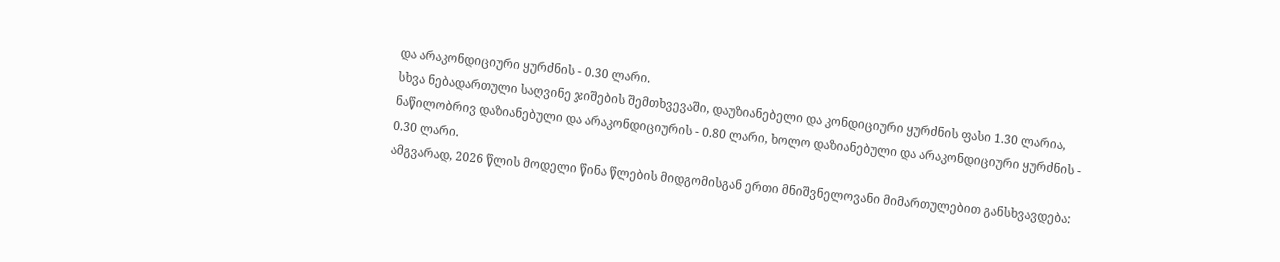და არაკონდიციური ყურძნის - 0.30 ლარი.
სხვა ნებადართული საღვინე ჯიშების შემთხვევაში, დაუზიანებელი და კონდიციური ყურძნის ფასი 1.30 ლარია, ნაწილობრივ დაზიანებული და არაკონდიციურის - 0.80 ლარი, ხოლო დაზიანებული და არაკონდიციური ყურძნის - 0.30 ლარი.
ამგვარად, 2026 წლის მოდელი წინა წლების მიდგომისგან ერთი მნიშვნელოვანი მიმართულებით განსხვავდება: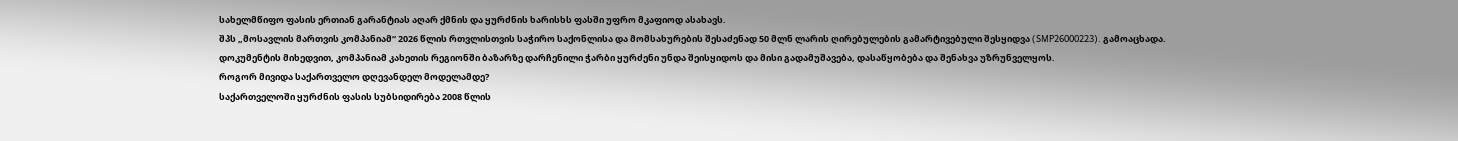სახელმწიფო ფასის ერთიან გარანტიას აღარ ქმნის და ყურძნის ხარისხს ფასში უფრო მკაფიოდ ასახავს.
შპს „მოსავლის მართვის კომპანიამ“ 2026 წლის რთვლისთვის საჭირო საქონლისა და მომსახურების შესაძენად 50 მლნ ლარის ღირებულების გამარტივებული შესყიდვა (SMP26000223). გამოაცხადა. დოკუმენტის მიხედვით, კომპანიამ კახეთის რეგიონში ბაზარზე დარჩენილი ჭარბი ყურძენი უნდა შეისყიდოს და მისი გადამუშავება, დასაწყობება და შენახვა უზრუნველყოს.
როგორ მივიდა საქართველო დღევანდელ მოდელამდე?
საქართველოში ყურძნის ფასის სუბსიდირება 2008 წლის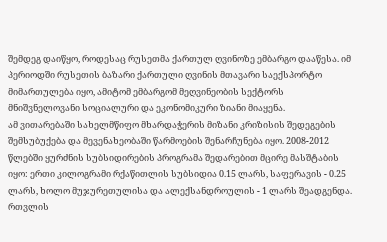შემდეგ დაიწყო, როდესაც რუსეთმა ქართულ ღვინოზე ემბარგო დააწესა. იმ პერიოდში რუსეთის ბაზარი ქართული ღვინის მთავარი საექსპორტო მიმართულება იყო, ამიტომ ემბარგომ მეღვინეობის სექტორს მნიშვნელოვანი სოციალური და ეკონომიკური ზიანი მიაყენა.
ამ ვითარებაში სახელმწიფო მხარდაჭერის მიზანი კრიზისის შედეგების შემსუბუქება და მევენახეობაში წარმოების შენარჩუნება იყო. 2008-2012 წლებში ყურძნის სუბსიდირების პროგრამა შედარებით მცირე მასშტაბის იყო: ერთი კილოგრამი რქაწითლის სუბსიდია 0.15 ლარს, საფერავის - 0.25 ლარს, ხოლო მუჯურეთულისა და ალექსანდროულის - 1 ლარს შეადგენდა. რთვლის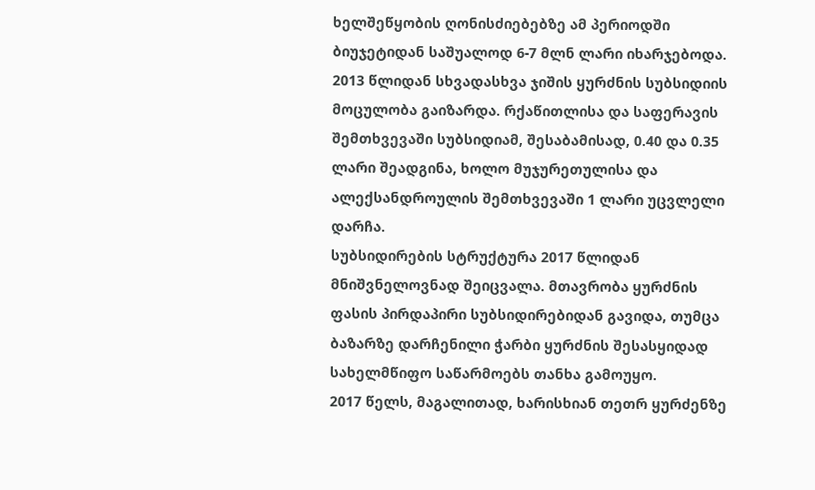ხელშეწყობის ღონისძიებებზე ამ პერიოდში ბიუჯეტიდან საშუალოდ 6-7 მლნ ლარი იხარჯებოდა.
2013 წლიდან სხვადასხვა ჯიშის ყურძნის სუბსიდიის მოცულობა გაიზარდა. რქაწითლისა და საფერავის შემთხვევაში სუბსიდიამ, შესაბამისად, 0.40 და 0.35 ლარი შეადგინა, ხოლო მუჯურეთულისა და ალექსანდროულის შემთხვევაში 1 ლარი უცვლელი დარჩა.
სუბსიდირების სტრუქტურა 2017 წლიდან მნიშვნელოვნად შეიცვალა. მთავრობა ყურძნის ფასის პირდაპირი სუბსიდირებიდან გავიდა, თუმცა ბაზარზე დარჩენილი ჭარბი ყურძნის შესასყიდად სახელმწიფო საწარმოებს თანხა გამოუყო.
2017 წელს, მაგალითად, ხარისხიან თეთრ ყურძენზე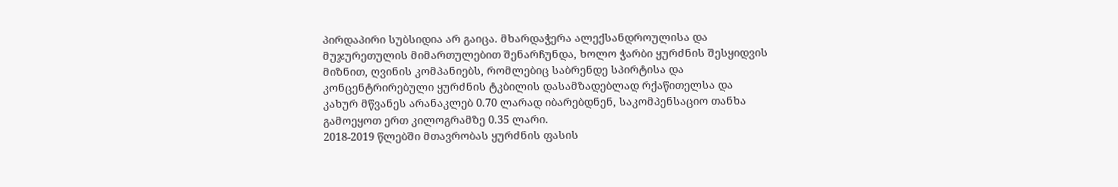პირდაპირი სუბსიდია არ გაიცა. მხარდაჭერა ალექსანდროულისა და მუჯურეთულის მიმართულებით შენარჩუნდა, ხოლო ჭარბი ყურძნის შესყიდვის მიზნით, ღვინის კომპანიებს, რომლებიც საბრენდე სპირტისა და კონცენტრირებული ყურძნის ტკბილის დასამზადებლად რქაწითელსა და კახურ მწვანეს არანაკლებ 0.70 ლარად იბარებდნენ, საკომპენსაციო თანხა გამოეყოთ ერთ კილოგრამზე 0.35 ლარი.
2018-2019 წლებში მთავრობას ყურძნის ფასის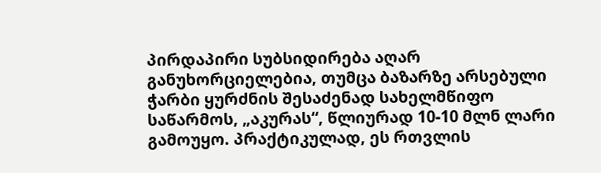პირდაპირი სუბსიდირება აღარ განუხორციელებია, თუმცა ბაზარზე არსებული ჭარბი ყურძნის შესაძენად სახელმწიფო საწარმოს, „აკურას“, წლიურად 10-10 მლნ ლარი გამოუყო. პრაქტიკულად, ეს რთვლის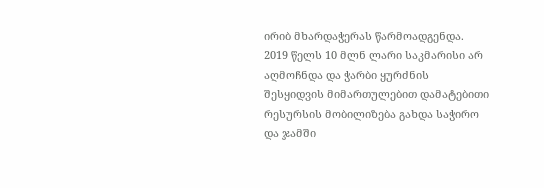ირიბ მხარდაჭერას წარმოადგენდა. 2019 წელს 10 მლნ ლარი საკმარისი არ აღმოჩნდა და ჭარბი ყურძნის შესყიდვის მიმართულებით დამატებითი რესურსის მობილიზება გახდა საჭირო და ჯამში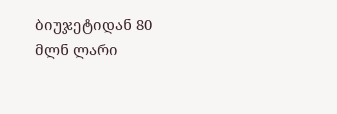ბიუჯეტიდან 80 მლნ ლარი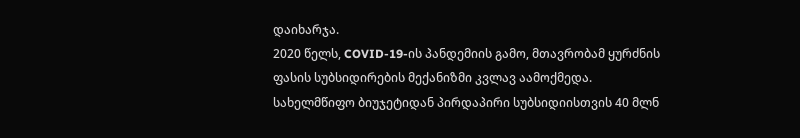დაიხარჯა.
2020 წელს, COVID-19-ის პანდემიის გამო, მთავრობამ ყურძნის ფასის სუბსიდირების მექანიზმი კვლავ აამოქმედა. სახელმწიფო ბიუჯეტიდან პირდაპირი სუბსიდიისთვის 40 მლნ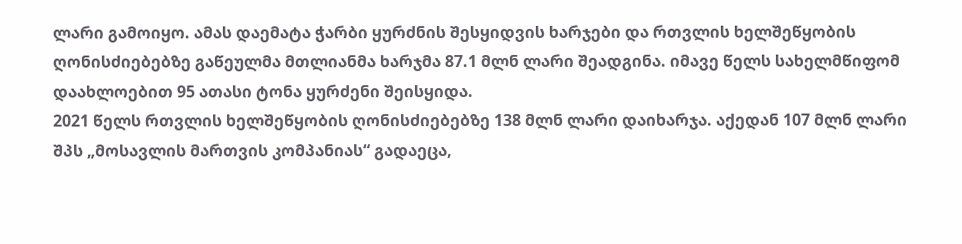ლარი გამოიყო. ამას დაემატა ჭარბი ყურძნის შესყიდვის ხარჯები და რთვლის ხელშეწყობის ღონისძიებებზე გაწეულმა მთლიანმა ხარჯმა 87.1 მლნ ლარი შეადგინა. იმავე წელს სახელმწიფომ დაახლოებით 95 ათასი ტონა ყურძენი შეისყიდა.
2021 წელს რთვლის ხელშეწყობის ღონისძიებებზე 138 მლნ ლარი დაიხარჯა. აქედან 107 მლნ ლარი შპს „მოსავლის მართვის კომპანიას“ გადაეცა,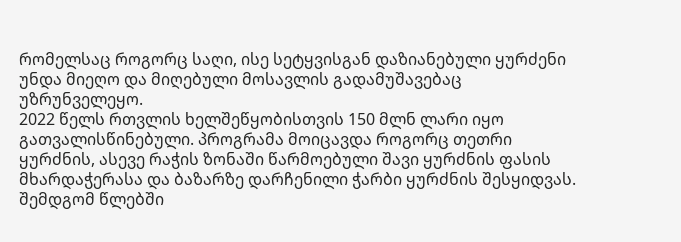რომელსაც როგორც საღი, ისე სეტყვისგან დაზიანებული ყურძენი უნდა მიეღო და მიღებული მოსავლის გადამუშავებაც უზრუნველეყო.
2022 წელს რთვლის ხელშეწყობისთვის 150 მლნ ლარი იყო გათვალისწინებული. პროგრამა მოიცავდა როგორც თეთრი ყურძნის, ასევე რაჭის ზონაში წარმოებული შავი ყურძნის ფასის მხარდაჭერასა და ბაზარზე დარჩენილი ჭარბი ყურძნის შესყიდვას.
შემდგომ წლებში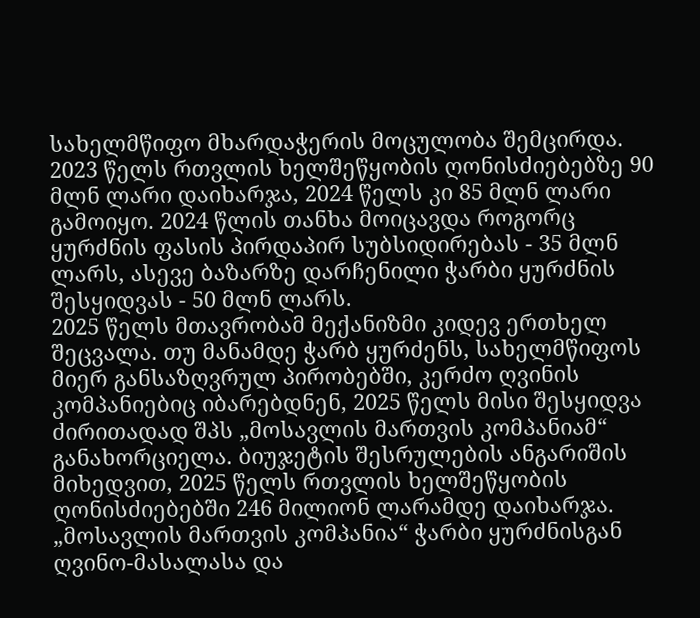სახელმწიფო მხარდაჭერის მოცულობა შემცირდა. 2023 წელს რთვლის ხელშეწყობის ღონისძიებებზე 90 მლნ ლარი დაიხარჯა, 2024 წელს კი 85 მლნ ლარი გამოიყო. 2024 წლის თანხა მოიცავდა როგორც ყურძნის ფასის პირდაპირ სუბსიდირებას - 35 მლნ ლარს, ასევე ბაზარზე დარჩენილი ჭარბი ყურძნის შესყიდვას - 50 მლნ ლარს.
2025 წელს მთავრობამ მექანიზმი კიდევ ერთხელ შეცვალა. თუ მანამდე ჭარბ ყურძენს, სახელმწიფოს მიერ განსაზღვრულ პირობებში, კერძო ღვინის კომპანიებიც იბარებდნენ, 2025 წელს მისი შესყიდვა ძირითადად შპს „მოსავლის მართვის კომპანიამ“ განახორციელა. ბიუჯეტის შესრულების ანგარიშის მიხედვით, 2025 წელს რთვლის ხელშეწყობის ღონისძიებებში 246 მილიონ ლარამდე დაიხარჯა.
„მოსავლის მართვის კომპანია“ ჭარბი ყურძნისგან ღვინო-მასალასა და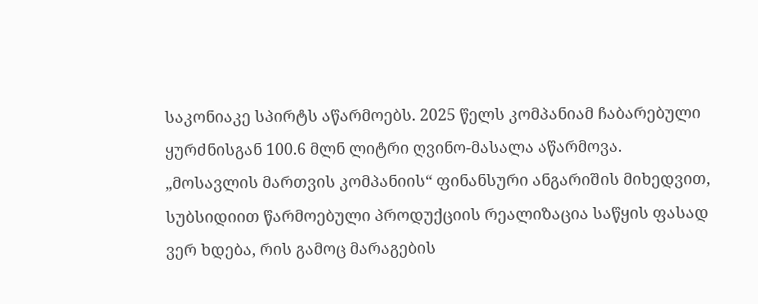საკონიაკე სპირტს აწარმოებს. 2025 წელს კომპანიამ ჩაბარებული ყურძნისგან 100.6 მლნ ლიტრი ღვინო-მასალა აწარმოვა.
„მოსავლის მართვის კომპანიის“ ფინანსური ანგარიშის მიხედვით, სუბსიდიით წარმოებული პროდუქციის რეალიზაცია საწყის ფასად ვერ ხდება, რის გამოც მარაგების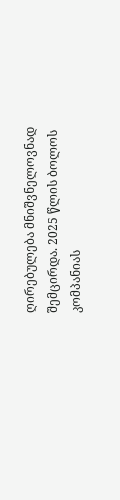ღირებულება მნიშვნელოვნად შემცირდა. 2025 წლის ბოლოს კომპანიას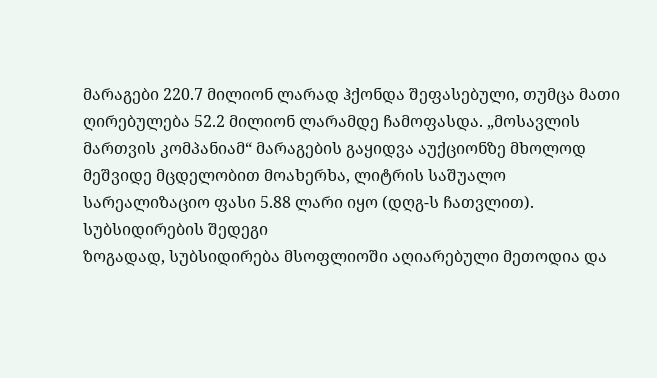მარაგები 220.7 მილიონ ლარად ჰქონდა შეფასებული, თუმცა მათი ღირებულება 52.2 მილიონ ლარამდე ჩამოფასდა. „მოსავლის მართვის კომპანიამ“ მარაგების გაყიდვა აუქციონზე მხოლოდ მეშვიდე მცდელობით მოახერხა, ლიტრის საშუალო სარეალიზაციო ფასი 5.88 ლარი იყო (დღგ-ს ჩათვლით).
სუბსიდირების შედეგი
ზოგადად, სუბსიდირება მსოფლიოში აღიარებული მეთოდია და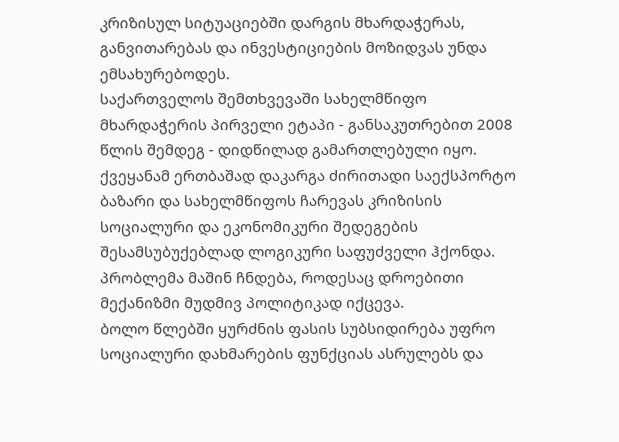კრიზისულ სიტუაციებში დარგის მხარდაჭერას, განვითარებას და ინვესტიციების მოზიდვას უნდა ემსახურებოდეს.
საქართველოს შემთხვევაში სახელმწიფო მხარდაჭერის პირველი ეტაპი - განსაკუთრებით 2008 წლის შემდეგ - დიდწილად გამართლებული იყო. ქვეყანამ ერთბაშად დაკარგა ძირითადი საექსპორტო ბაზარი და სახელმწიფოს ჩარევას კრიზისის სოციალური და ეკონომიკური შედეგების შესამსუბუქებლად ლოგიკური საფუძველი ჰქონდა.
პრობლემა მაშინ ჩნდება, როდესაც დროებითი მექანიზმი მუდმივ პოლიტიკად იქცევა.
ბოლო წლებში ყურძნის ფასის სუბსიდირება უფრო სოციალური დახმარების ფუნქციას ასრულებს და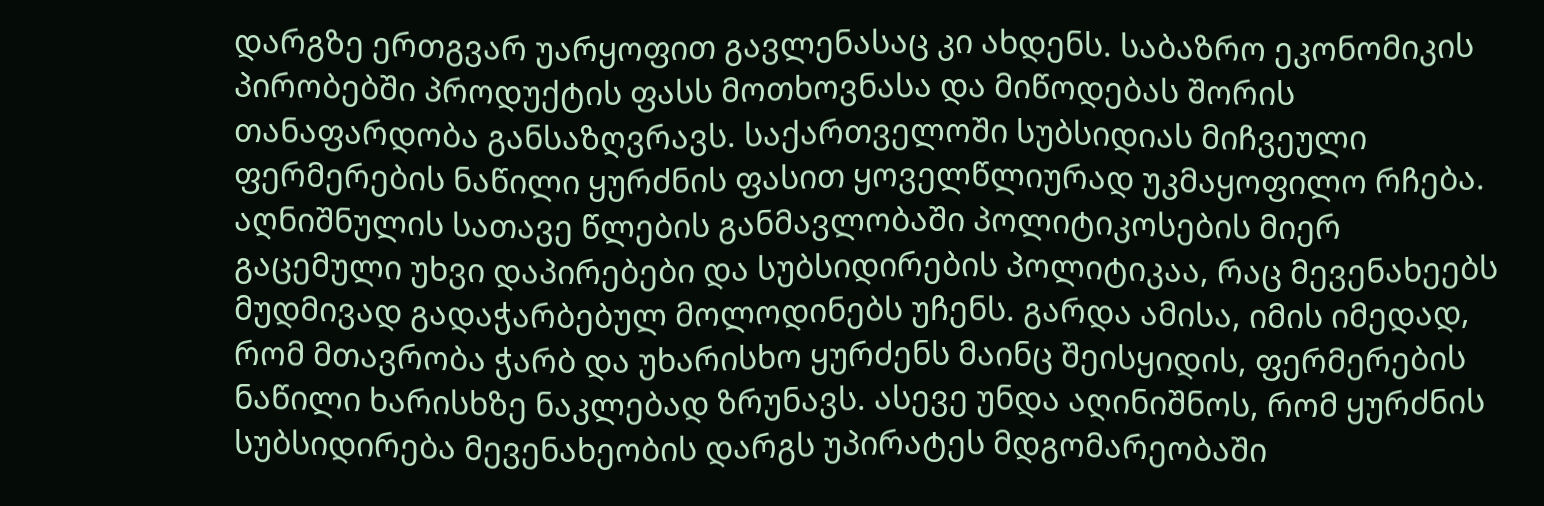დარგზე ერთგვარ უარყოფით გავლენასაც კი ახდენს. საბაზრო ეკონომიკის პირობებში პროდუქტის ფასს მოთხოვნასა და მიწოდებას შორის თანაფარდობა განსაზღვრავს. საქართველოში სუბსიდიას მიჩვეული ფერმერების ნაწილი ყურძნის ფასით ყოველწლიურად უკმაყოფილო რჩება. აღნიშნულის სათავე წლების განმავლობაში პოლიტიკოსების მიერ გაცემული უხვი დაპირებები და სუბსიდირების პოლიტიკაა, რაც მევენახეებს მუდმივად გადაჭარბებულ მოლოდინებს უჩენს. გარდა ამისა, იმის იმედად, რომ მთავრობა ჭარბ და უხარისხო ყურძენს მაინც შეისყიდის, ფერმერების ნაწილი ხარისხზე ნაკლებად ზრუნავს. ასევე უნდა აღინიშნოს, რომ ყურძნის სუბსიდირება მევენახეობის დარგს უპირატეს მდგომარეობაში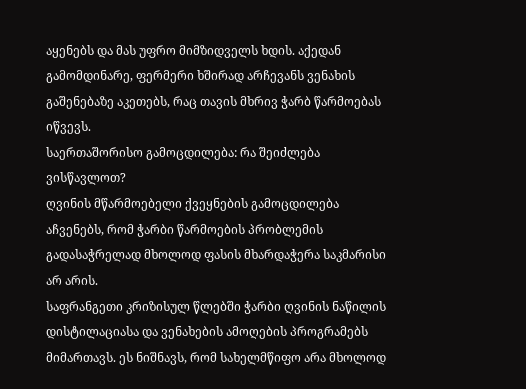აყენებს და მას უფრო მიმზიდველს ხდის. აქედან გამომდინარე, ფერმერი ხშირად არჩევანს ვენახის გაშენებაზე აკეთებს, რაც თავის მხრივ ჭარბ წარმოებას იწვევს.
საერთაშორისო გამოცდილება: რა შეიძლება ვისწავლოთ?
ღვინის მწარმოებელი ქვეყნების გამოცდილება აჩვენებს, რომ ჭარბი წარმოების პრობლემის გადასაჭრელად მხოლოდ ფასის მხარდაჭერა საკმარისი არ არის.
საფრანგეთი კრიზისულ წლებში ჭარბი ღვინის ნაწილის დისტილაციასა და ვენახების ამოღების პროგრამებს მიმართავს. ეს ნიშნავს, რომ სახელმწიფო არა მხოლოდ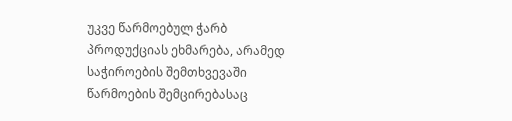უკვე წარმოებულ ჭარბ პროდუქციას ეხმარება, არამედ საჭიროების შემთხვევაში წარმოების შემცირებასაც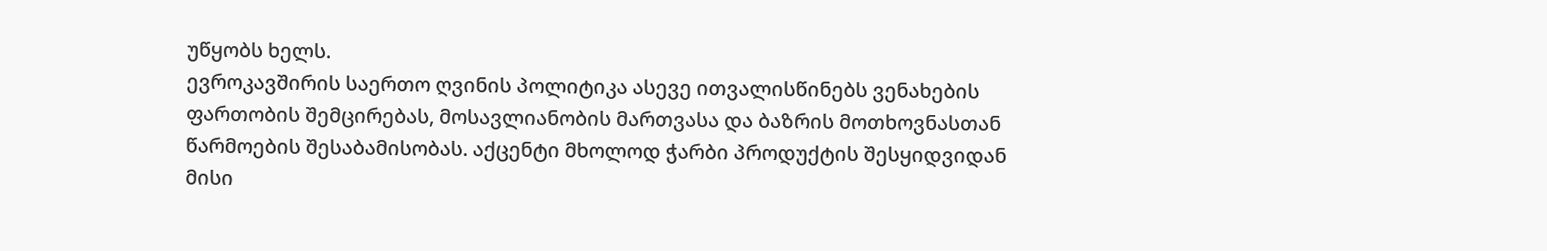უწყობს ხელს.
ევროკავშირის საერთო ღვინის პოლიტიკა ასევე ითვალისწინებს ვენახების ფართობის შემცირებას, მოსავლიანობის მართვასა და ბაზრის მოთხოვნასთან წარმოების შესაბამისობას. აქცენტი მხოლოდ ჭარბი პროდუქტის შესყიდვიდან მისი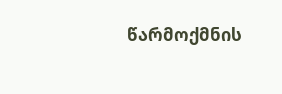წარმოქმნის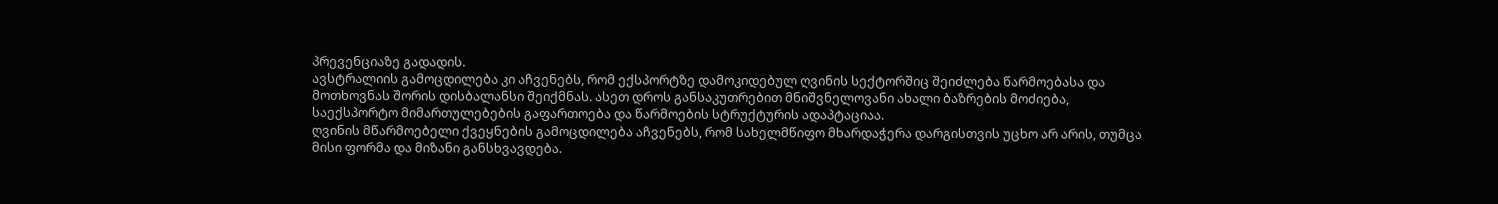პრევენციაზე გადადის.
ავსტრალიის გამოცდილება კი აჩვენებს, რომ ექსპორტზე დამოკიდებულ ღვინის სექტორშიც შეიძლება წარმოებასა და მოთხოვნას შორის დისბალანსი შეიქმნას. ასეთ დროს განსაკუთრებით მნიშვნელოვანი ახალი ბაზრების მოძიება, საექსპორტო მიმართულებების გაფართოება და წარმოების სტრუქტურის ადაპტაციაა.
ღვინის მწარმოებელი ქვეყნების გამოცდილება აჩვენებს, რომ სახელმწიფო მხარდაჭერა დარგისთვის უცხო არ არის, თუმცა მისი ფორმა და მიზანი განსხვავდება.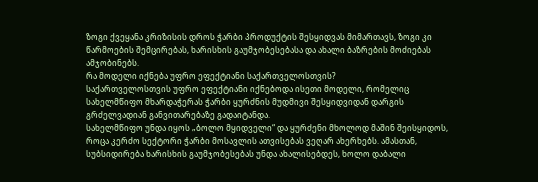ზოგი ქვეყანა კრიზისის დროს ჭარბი პროდუქტის შესყიდვას მიმართავს, ზოგი კი წარმოების შემცირებას, ხარისხის გაუმჯობესებასა და ახალი ბაზრების მოძიებას ამჯობინებს.
რა მოდელი იქნება უფრო ეფექტიანი საქართველოსთვის?
საქართველოსთვის უფრო ეფექტიანი იქნებოდა ისეთი მოდელი, რომელიც სახელმწიფო მხარდაჭერას ჭარბი ყურძნის მუდმივი შესყიდვიდან დარგის გრძელვადიან განვითარებაზე გადაიტანდა.
სახელმწიფო უნდა იყოს „ბოლო მყიდველი“ და ყურძენი მხოლოდ მაშინ შეისყიდოს, როცა კერძო სექტორი ჭარბი მოსავლის ათვისებას ვეღარ ახერხებს. ამასთან, სუბსიდირება ხარისხის გაუმჯობესებას უნდა ახალისებდეს, ხოლო დაბალი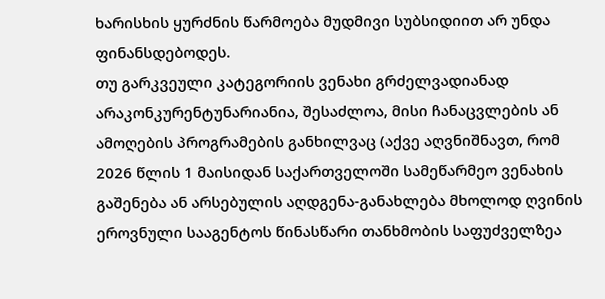ხარისხის ყურძნის წარმოება მუდმივი სუბსიდიით არ უნდა ფინანსდებოდეს.
თუ გარკვეული კატეგორიის ვენახი გრძელვადიანად არაკონკურენტუნარიანია, შესაძლოა, მისი ჩანაცვლების ან ამოღების პროგრამების განხილვაც (აქვე აღვნიშნავთ, რომ 2026 წლის 1 მაისიდან საქართველოში სამეწარმეო ვენახის გაშენება ან არსებულის აღდგენა-განახლება მხოლოდ ღვინის ეროვნული სააგენტოს წინასწარი თანხმობის საფუძველზეა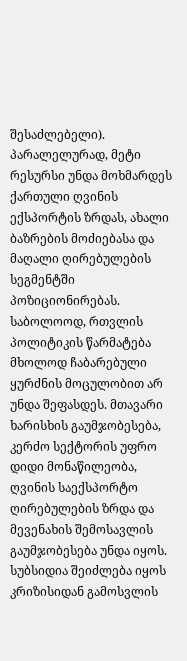შესაძლებელი). პარალელურად, მეტი რესურსი უნდა მოხმარდეს ქართული ღვინის ექსპორტის ზრდას, ახალი ბაზრების მოძიებასა და მაღალი ღირებულების სეგმენტში პოზიციონირებას.
საბოლოოდ, რთვლის პოლიტიკის წარმატება მხოლოდ ჩაბარებული ყურძნის მოცულობით არ უნდა შეფასდეს. მთავარი ხარისხის გაუმჯობესება, კერძო სექტორის უფრო დიდი მონაწილეობა, ღვინის საექსპორტო ღირებულების ზრდა და მევენახის შემოსავლის გაუმჯობესება უნდა იყოს.
სუბსიდია შეიძლება იყოს კრიზისიდან გამოსვლის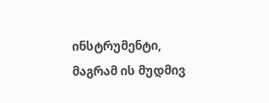ინსტრუმენტი, მაგრამ ის მუდმივ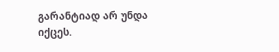გარანტიად არ უნდა იქცეს.